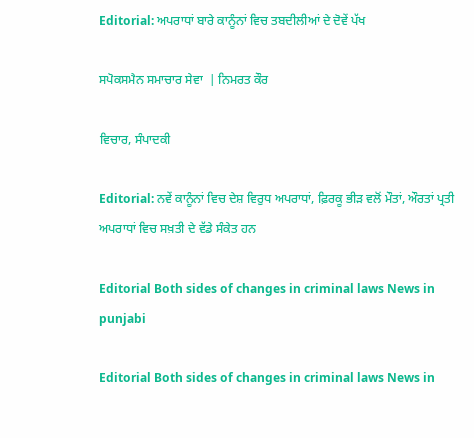Editorial: ਅਪਰਾਧਾਂ ਬਾਰੇ ਕਾਨੂੰਨਾਂ ਵਿਚ ਤਬਦੀਲੀਆਂ ਦੇ ਦੋਵੇਂ ਪੱਖ

ਸਪੋਕਸਮੈਨ ਸਮਾਚਾਰ ਸੇਵਾ  | ਨਿਮਰਤ ਕੌਰ

ਵਿਚਾਰ, ਸੰਪਾਦਕੀ

Editorial: ਨਵੇਂ ਕਾਨੂੰਨਾਂ ਵਿਚ ਦੇਸ਼ ਵਿਰੁਧ ਅਪਰਾਧਾਂ, ਫ਼ਿਰਕੂ ਭੀੜ ਵਲੋਂ ਮੌਤਾਂ, ਔਰਤਾਂ ਪ੍ਰਤੀ ਅਪਰਾਧਾਂ ਵਿਚ ਸਖ਼ਤੀ ਦੇ ਵੱਡੇ ਸੰਕੇਤ ਹਨ

Editorial Both sides of changes in criminal laws News in punjabi

Editorial Both sides of changes in criminal laws News in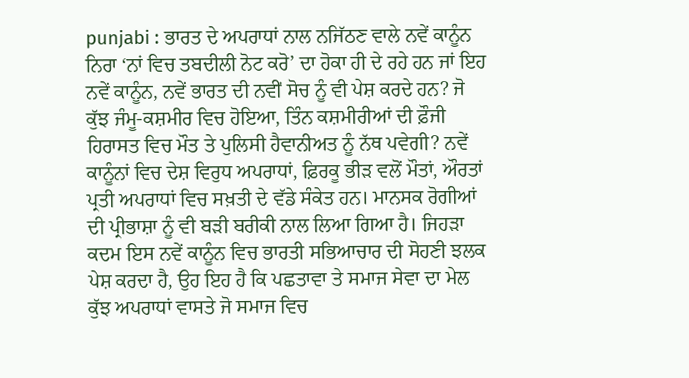punjabi : ਭਾਰਤ ਦੇ ਅਪਰਾਧਾਂ ਨਾਲ ਨਜਿੱਠਣ ਵਾਲੇ ਨਵੇਂ ਕਾਨੂੰਨ ਨਿਰਾ ‘ਨਾਂ ਵਿਚ ਤਬਦੀਲੀ ਨੋਟ ਕਰੋ’ ਦਾ ਹੋਕਾ ਹੀ ਦੇ ਰਹੇ ਹਨ ਜਾਂ ਇਹ ਨਵੇਂ ਕਾਨੂੰਨ, ਨਵੇਂ ਭਾਰਤ ਦੀ ਨਵੀਂ ਸੋਚ ਨੂੰ ਵੀ ਪੇਸ਼ ਕਰਦੇ ਹਨ? ਜੋ ਕੁੱਝ ਜੰਮੂ-ਕਸ਼ਮੀਰ ਵਿਚ ਹੋਇਆ, ਤਿੰਨ ਕਸ਼ਮੀਰੀਆਂ ਦੀ ਫ਼ੌਜੀ ਹਿਰਾਸਤ ਵਿਚ ਮੌਤ ਤੇ ਪੁਲਿਸੀ ਹੈਵਾਨੀਅਤ ਨੂੰ ਨੱਥ ਪਵੇਗੀ? ਨਵੇਂ ਕਾਨੂੰਨਾਂ ਵਿਚ ਦੇਸ਼ ਵਿਰੁਧ ਅਪਰਾਧਾਂ, ਫ਼ਿਰਕੂ ਭੀੜ ਵਲੋਂ ਮੌਤਾਂ, ਔਰਤਾਂ ਪ੍ਰਤੀ ਅਪਰਾਧਾਂ ਵਿਚ ਸਖ਼ਤੀ ਦੇ ਵੱਡੇ ਸੰਕੇਤ ਹਨ। ਮਾਨਸਕ ਰੋਗੀਆਂ ਦੀ ਪ੍ਰੀਭਾਸ਼ਾ ਨੂੰ ਵੀ ਬੜੀ ਬਰੀਕੀ ਨਾਲ ਲਿਆ ਗਿਆ ਹੈ। ਜਿਹੜਾ ਕਦਮ ਇਸ ਨਵੇਂ ਕਾਨੂੰਨ ਵਿਚ ਭਾਰਤੀ ਸਭਿਆਚਾਰ ਦੀ ਸੋਹਣੀ ਝਲਕ ਪੇਸ਼ ਕਰਦਾ ਹੈ, ਉਹ ਇਹ ਹੈ ਕਿ ਪਛਤਾਵਾ ਤੇ ਸਮਾਜ ਸੇਵਾ ਦਾ ਮੇਲ ਕੁੱਝ ਅਪਰਾਧਾਂ ਵਾਸਤੇ ਜੋ ਸਮਾਜ ਵਿਚ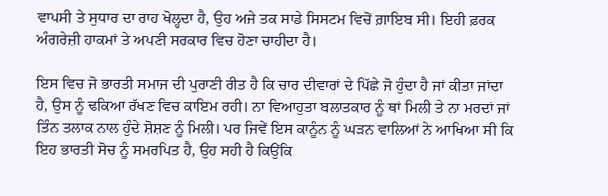ਵਾਪਸੀ ਤੇ ਸੁਧਾਰ ਦਾ ਰਾਹ ਖੋਲ੍ਹਦਾ ਹੈ, ਉਹ ਅਜੇ ਤਕ ਸਾਡੇ ਸਿਸਟਮ ਵਿਚੋਂ ਗ਼ਾਇਬ ਸੀ। ਇਹੀ ਫ਼ਰਕ ਅੰਗਰੇਜ਼ੀ ਹਾਕਮਾਂ ਤੇ ਅਪਣੀ ਸਰਕਾਰ ਵਿਚ ਹੋਣਾ ਚਾਹੀਦਾ ਹੈ।

ਇਸ ਵਿਚ ਜੋ ਭਾਰਤੀ ਸਮਾਜ ਦੀ ਪੁਰਾਣੀ ਰੀਤ ਹੈ ਕਿ ਚਾਰ ਦੀਵਾਰਾਂ ਦੇ ਪਿੱਛੇ ਜੋ ਹੁੰਦਾ ਹੈ ਜਾਂ ਕੀਤਾ ਜਾਂਦਾ ਹੈ, ਉਸ ਨੂੰ ਢਕਿਆ ਰੱਖਣ ਵਿਚ ਕਾਇਮ ਰਹੀ। ਨਾ ਵਿਆਹੁਤਾ ਬਲਾਤਕਾਰ ਨੂੰ ਥਾਂ ਮਿਲੀ ਤੇ ਨਾ ਮਰਦਾਂ ਜਾਂ ਤਿੰਨ ਤਲਾਕ ਨਾਲ ਹੁੰਦੇ ਸ਼ੋਸ਼ਣ ਨੂੰ ਮਿਲੀ। ਪਰ ਜਿਵੇਂ ਇਸ ਕਾਨੂੰਨ ਨੂੰ ਘੜਨ ਵਾਲਿਆਂ ਨੇ ਆਖਿਆ ਸੀ ਕਿ ਇਹ ਭਾਰਤੀ ਸੋਚ ਨੂੰ ਸਮਰਪਿਤ ਹੈ, ਉਹ ਸਹੀ ਹੈ ਕਿਉਂਕਿ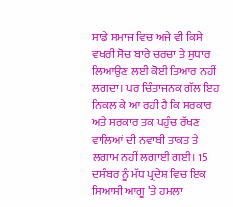ਸਾਡੇ ਸਮਾਜ ਵਿਚ ਅਜੇ ਵੀ ਕਿਸੇ ਵਖਰੀ ਸੋਚ ਬਾਰੇ ਚਰਚਾ ਤੇ ਸੁਧਾਰ ਲਿਆਉਣ ਲਈ ਕੋਈ ਤਿਆਰ ਨਹੀਂ ਲਗਦਾ। ਪਰ ਚਿੰਤਾਜਨਕ ਗੱਲ ਇਹ ਨਿਕਲ ਕੇ ਆ ਰਹੀ ਹੈ ਕਿ ਸਰਕਾਰ ਅਤੇ ਸਰਕਾਰ ਤਕ ਪਹੁੰਚ ਰੱਖਣ ਵਾਲਿਆਂ ਦੀ ਨਵਾਬੀ ਤਾਕਤ ਤੇ ਲਗਾਮ ਨਹੀਂ ਲਗਾਈ ਗਈ। 15 ਦਸੰਬਰ ਨੂੰ ਮੱਧ ਪ੍ਰਦੇਸ਼ ਵਿਚ ਇਕ ਸਿਆਸੀ ਆਗੂ ’ਤੇ ਹਮਲਾ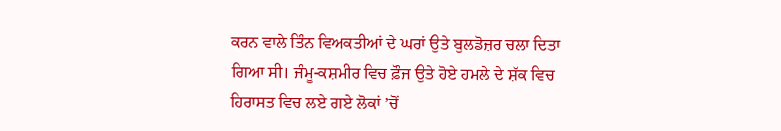ਕਰਨ ਵਾਲੇ ਤਿੰਨ ਵਿਅਕਤੀਆਂ ਦੇ ਘਰਾਂ ਉਤੇ ਬੁਲਡੋਜ਼ਰ ਚਲਾ ਦਿਤਾ ਗਿਆ ਸੀ। ਜੰਮੂ-ਕਸ਼ਮੀਰ ਵਿਚ ਫ਼ੌਜ ਉਤੇ ਹੋਏ ਹਮਲੇ ਦੇ ਸ਼ੱਕ ਵਿਚ ਹਿਰਾਸਤ ਵਿਚ ਲਏ ਗਏ ਲੋਕਾਂ ’ਚੋਂ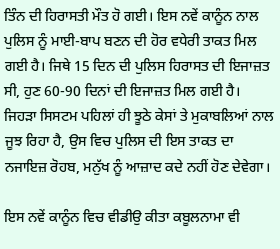ਤਿੰਨ ਦੀ ਹਿਰਾਸਤੀ ਮੌਤ ਹੋ ਗਈ। ਇਸ ਨਵੇਂ ਕਾਨੂੰਨ ਨਾਲ  ਪੁਲਿਸ ਨੂੰ ਮਾਈ-ਬਾਪ ਬਣਨ ਦੀ ਹੋਰ ਵਧੇਰੀ ਤਾਕਤ ਮਿਲ ਗਈ ਹੈ। ਜਿਥੇ 15 ਦਿਨ ਦੀ ਪੁਲਿਸ ਹਿਰਾਸਤ ਦੀ ਇਜਾਜ਼ਤ ਸੀ, ਹੁਣ 60-90 ਦਿਨਾਂ ਦੀ ਇਜਾਜ਼ਤ ਮਿਲ ਗਈ ਹੈ। ਜਿਹੜਾ ਸਿਸਟਮ ਪਹਿਲਾਂ ਹੀ ਝੂਠੇ ਕੇਸਾਂ ਤੇ ਮੁਕਾਬਲਿਆਂ ਨਾਲ ਜੂਝ ਰਿਹਾ ਹੈ, ਉਸ ਵਿਚ ਪੁਲਿਸ ਦੀ ਇਸ ਤਾਕਤ ਦਾ ਨਜਾਇਜ਼ ਰੋਹਬ, ਮਨੁੱਖ ਨੂੰ ਆਜ਼ਾਦ ਕਦੇ ਨਹੀਂ ਹੋਣ ਦੇਵੇਗਾ।

ਇਸ ਨਵੇਂ ਕਾਨੂੰਨ ਵਿਚ ਵੀਡੀਉ ਕੀਤਾ ਕਬੂਲਨਾਮਾ ਵੀ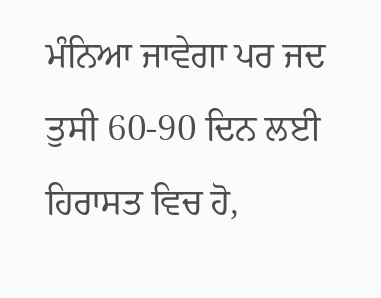ਮੰਨਿਆ ਜਾਵੇਗਾ ਪਰ ਜਦ ਤੁਸੀ 60-90 ਦਿਨ ਲਈ ਹਿਰਾਸਤ ਵਿਚ ਹੋ,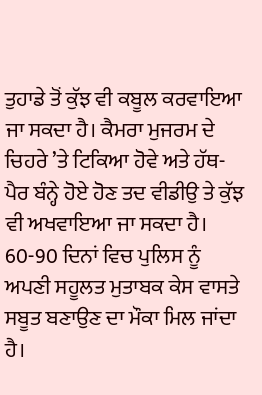ਤੁਹਾਡੇ ਤੋਂ ਕੁੱਝ ਵੀ ਕਬੂਲ ਕਰਵਾਇਆ ਜਾ ਸਕਦਾ ਹੈ। ਕੈਮਰਾ ਮੁਜਰਮ ਦੇ ਚਿਹਰੇ ’ਤੇ ਟਿਕਿਆ ਹੋਵੇ ਅਤੇ ਹੱਥ-ਪੈਰ ਬੰਨ੍ਹੇ ਹੋਏ ਹੋਣ ਤਦ ਵੀਡੀਉ ਤੇ ਕੁੱਝ ਵੀ ਅਖਵਾਇਆ ਜਾ ਸਕਦਾ ਹੈ। 60-90 ਦਿਨਾਂ ਵਿਚ ਪੁਲਿਸ ਨੂੰ ਅਪਣੀ ਸਹੂਲਤ ਮੁਤਾਬਕ ਕੇਸ ਵਾਸਤੇ ਸਬੂਤ ਬਣਾਉਣ ਦਾ ਮੌਕਾ ਮਿਲ ਜਾਂਦਾ ਹੈ।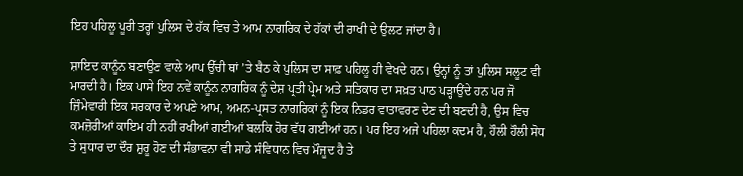ਇਹ ਪਹਿਲੂ ਪੂਰੀ ਤਰ੍ਹਾਂ ਪੁਲਿਸ ਦੇ ਹੱਕ ਵਿਚ ਤੇ ਆਮ ਨਾਗਰਿਕ ਦੇ ਹੱਕਾਂ ਦੀ ਰਾਖੀ ਦੇ ਉਲਟ ਜਾਂਦਾ ਹੈ।

ਸ਼ਾਇਦ ਕਾਨੂੰਨ ਬਣਾਉਣ ਵਾਲੇ ਆਪ ਉੱਚੀ ਥਾਂ ’ਤੇ ਬੈਠ ਕੇ ਪੁਲਿਸ ਦਾ ਸਾਫ਼ ਪਹਿਲੂ ਹੀ ਵੇਖਦੇ ਹਨ। ਉਨ੍ਹਾਂ ਨੂੰ ਤਾਂ ਪੁਲਿਸ ਸਲੂਟ ਵੀ ਮਾਰਦੀ ਹੈ। ਇਕ ਪਾਸੇ ਇਹ ਨਵੇਂ ਕਾਨੂੰਨ ਨਾਗਰਿਕ ਨੂੰ ਦੇਸ਼ ਪ੍ਰਤੀ ਪ੍ਰੇਮ ਅਤੇ ਸਤਿਕਾਰ ਦਾ ਸਖ਼ਤ ਪਾਠ ਪੜ੍ਹਾਉਂਦੇ ਹਨ ਪਰ ਜੋ ਜ਼ਿੰਮੇਵਾਰੀ ਇਕ ਸਰਕਾਰ ਦੇ ਅਪਣੇ ਆਮ, ਅਮਨ-ਪ੍ਰਸਤ ਨਾਗਰਿਕਾਂ ਨੂੰ ਇਕ ਨਿਡਰ ਵਾਤਾਵਰਣ ਦੇਣ ਦੀ ਬਣਦੀ ਹੈ, ਉਸ ਵਿਚ ਕਮਜ਼ੋਰੀਆਂ ਕਾਇਮ ਹੀ ਨਹੀਂ ਰਖੀਆਂ ਗਈਆਂ ਬਲਕਿ ਹੋਰ ਵੱਧ ਗਈਆਂ ਹਨ। ਪਰ ਇਹ ਅਜੇ ਪਹਿਲਾ ਕਦਮ ਹੈ, ਹੌਲੀ ਹੌਲੀ ਸੋਧ ਤੇ ਸੁਧਾਰ ਦਾ ਦੌਰ ਸ਼ੁਰੂ ਹੋਣ ਦੀ ਸੰਭਾਵਨਾ ਵੀ ਸਾਡੇ ਸੰਵਿਧਾਨ ਵਿਚ ਮੌਜੂਦ ਹੈ ਤੇ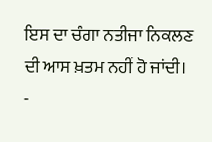ਇਸ ਦਾ ਚੰਗਾ ਨਤੀਜਾ ਨਿਕਲਣ ਦੀ ਆਸ ਖ਼ਤਮ ਨਹੀਂ ਹੋ ਜਾਂਦੀ।
-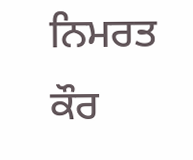ਨਿਮਰਤ ਕੌਰ